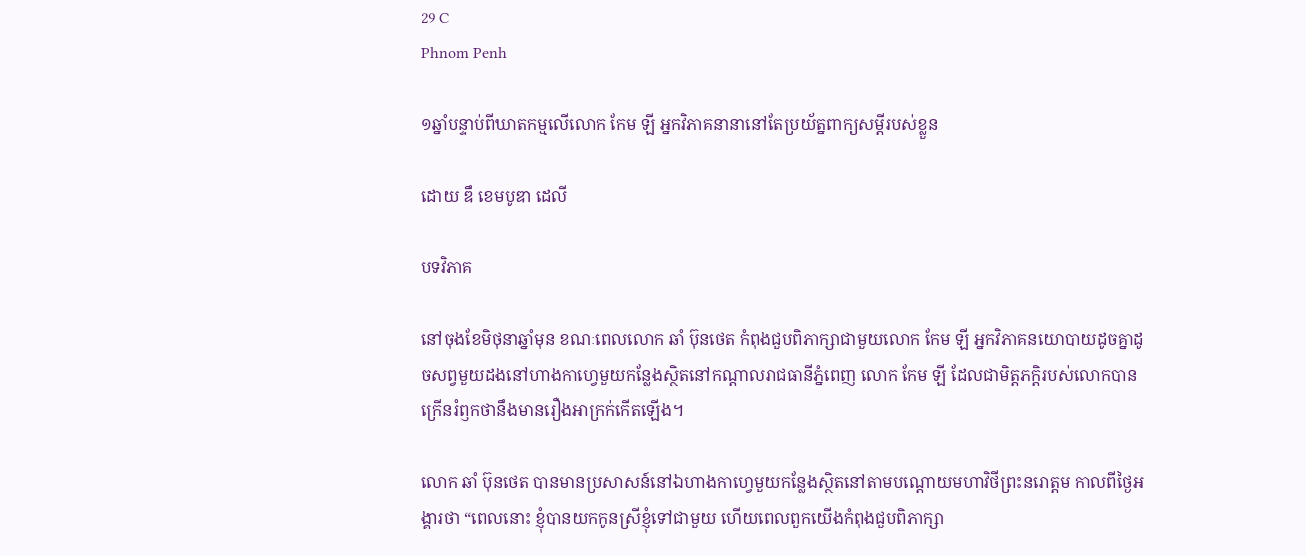29 C
Phnom Penh

១ឆ្នាំបន្ទាប់ពីឃាតកម្មលើលោក កែម ឡី អ្នកវិភាគនានានៅតែប្រយ័ត្នពាក្យសម្ដីរបស់ខ្លួន

ដោយ ឌឹ ខេមបូឌា ដេលី

បទវិភាគ

នៅចុងខែមិថុនាឆ្នាំមុន ខណៈពេលលោក ឆាំ ប៊ុនថេត កំពុងជួបពិភាក្សាជាមួយលោក កែម ឡី អ្នកវិភាគនយោបាយដូចគ្នាដូចសព្វមួយដងនៅហាងកាហ្វេមួយកន្លែងស្ថិតនៅកណ្ដាលរាជធានីភ្នំពេញ លោក កែម ឡី ដែលជាមិត្តភក្ដិរបស់លោកបានក្រើនរំឭកថានឹងមានរឿងអាក្រក់កើតឡើង។

លោក ឆាំ ប៊ុនថេត បានមានប្រសាសន៍នៅឯហាងកាហ្វេមួយកន្លែងស្ថិតនៅតាមបណ្ដោយមហាវិថីព្រះនរោត្តម កាលពីថ្ងៃអង្គារថា “ពេលនោះ ខ្ញុំបានយកកូនស្រីខ្ញុំទៅជាមួយ ហើយពេលពួកយើងកំពុងជួបពិភាក្សា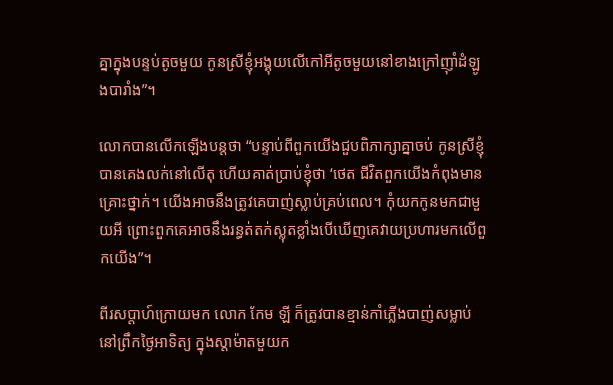គ្នាក្នុងបន្ទប់តូចមួយ កូនស្រីខ្ញុំអង្គុយលើកៅអីតូចមួយនៅខាងក្រៅញុាំដំឡូងបារាំង”។

លោកបានលើកឡើងបន្តថា “បន្ទាប់ពីពួកយើងជួបពិភាក្សាគ្នាចប់ កូនស្រីខ្ញុំបានគេងលក់នៅលើតុ ហើយគាត់ប្រាប់ខ្ញុំថា ‘ថេត ជីវិតពួកយើងកំពុងមានគ្រោះថ្នាក់។ យើងអាចនឹងត្រូវគេបាញ់ស្លាប់គ្រប់ពេល។ កុំយកកូនមកជាមួយអី ព្រោះពួកគេអាចនឹងរន្ធត់តក់ស្លុតខ្លាំងបើឃើញគេវាយប្រហារមកលើពួកយើង”។

ពីរសប្ដាហ៍ក្រោយមក លោក កែម ឡី ក៏ត្រូវបានខ្មាន់កាំភ្លើងបាញ់សម្លាប់នៅព្រឹកថ្ងៃអាទិត្យ ក្នុងស្តាម៉ាតមួយក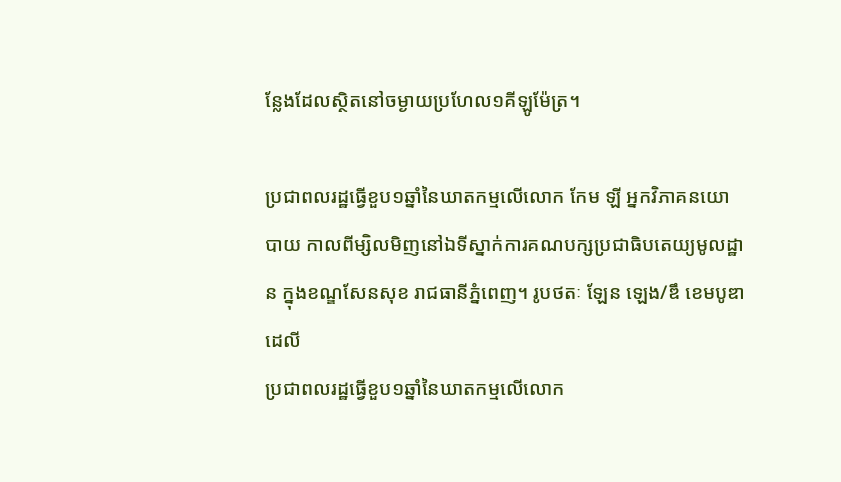ន្លែងដែលស្ថិតនៅចម្ងាយប្រហែល១គីឡូម៉ែត្រ។

ប្រជាពលរដ្ឋធ្វើខួប១ឆ្នាំនៃឃាតកម្មលើលោក កែម ឡី អ្នកវិភាគនយោបាយ កាលពីម្សិលមិញនៅឯទីស្នាក់ការគណបក្សប្រជាធិបតេយ្យមូលដ្ឋាន ក្នុងខណ្ឌសែនសុខ រាជធានីភ្នំពេញ។ រូបថតៈ ឡែន ឡេង/ឌឹ ខេមបូឌា ដេលី
ប្រជាពលរដ្ឋធ្វើខួប១ឆ្នាំនៃឃាតកម្មលើលោក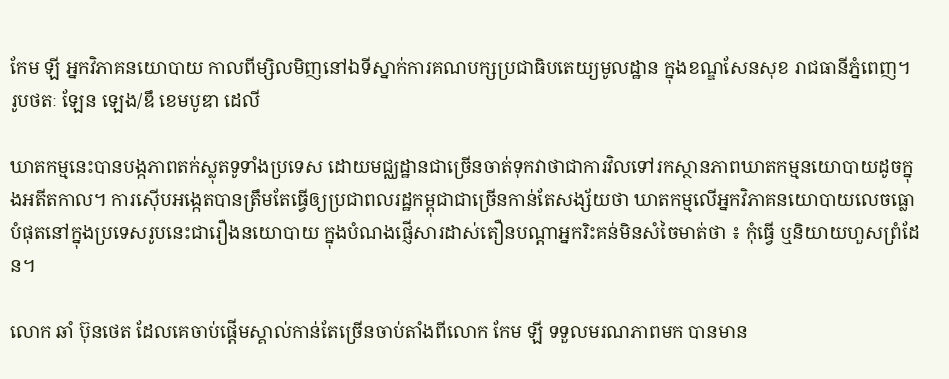កែម ឡី អ្នកវិភាគនយោបាយ កាលពីម្សិលមិញនៅឯទីស្នាក់ការគណបក្សប្រជាធិបតេយ្យមូលដ្ឋាន ក្នុងខណ្ឌសែនសុខ រាជធានីភ្នំពេញ។ រូបថតៈ ឡែន ឡេង/ឌឹ ខេមបូឌា ដេលី

ឃាតកម្មនេះបានបង្កភាពតក់ស្លុតទូទាំងប្រទេស ដោយមជ្ឈដ្ឋានជាច្រើនចាត់ទុកវាថាជាការវិលទៅរកស្ថានភាពឃាតកម្មនយោបាយដូចក្នុងអតីតកាល។ ការស៊ើបអង្កេតបានត្រឹមតែធ្វើឲ្យប្រជាពលរដ្ឋកម្ពុជាជាច្រើនកាន់តែសង្ស័យថា ឃាតកម្មលើអ្នកវិភាគនយោបាយលេចធ្លោបំផុតនៅក្នុងប្រទេសរូបនេះជារឿងនយោបាយ ក្នុងបំណងផ្ញើសារដាស់តឿនបណ្ដាអ្នករិះគន់មិនសំចៃមាត់ថា ៖ កុំធ្វើ ឬនិយាយហួសព្រំដែន។

លោក ឆាំ ប៊ុនថេត ដែលគេចាប់ផ្ដើមស្គាល់កាន់តែច្រើនចាប់តាំងពីលោក កែម ឡី ទទួលមរណភាពមក បានមាន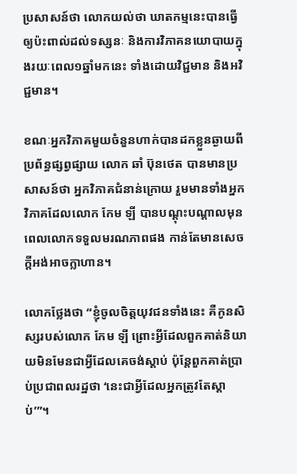ប្រសាសន៍ថា លោកយល់ថា ឃាតកម្មនេះបានធ្វើឲ្យប៉ះពាល់ដល់ទស្សនៈ និងការវិភាគនយោបាយក្នុងរយៈពេល១ឆ្នាំមកនេះ ទាំងដោយវិជ្ជមាន និងអវិជ្ជមាន។

ខណៈអ្នកវិភាគមួយចំនួនហាក់បានដកខ្លួនឆ្ងាយពីប្រព័ន្ធផ្សព្វផ្សាយ លោក ឆាំ ប៊ុនថេត បានមានប្រសាសន៍ថា អ្នកវិភាគជំនាន់ក្រោយ រួមមានទាំងអ្នកវិភាគដែលលោក កែម ឡី បានបណ្ដុះបណ្ដាលមុនពេលលោកទទួលមរណភាពផង កាន់តែមានសេចក្តីអង់អាចក្លាហាន។

លោកថ្លែងថា “ខ្ញុំចូលចិត្តយុវជនទាំងនេះ គឺកូនសិស្សរបស់លោក កែម ឡី ព្រោះអ្វីដែលពួកគាត់និយាយមិនមែនជាអ្វីដែលគេចង់ស្ដាប់ ប៉ុន្តែពួកគាត់ប្រាប់ប្រជាពលរដ្ឋថា ‘នេះជាអ្វីដែលអ្នកត្រូវតែស្ដាប់’”។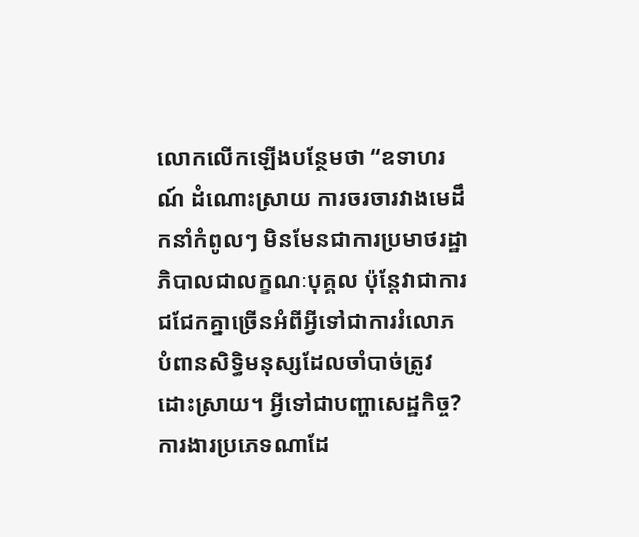លោកលើកឡើងបន្ថែមថា “ឧទាហរណ៍ ដំណោះស្រាយ ការចរចារវាងមេដឹកនាំកំពូលៗ មិនមែនជាការប្រមាថរដ្ឋាភិបាលជាលក្ខណៈបុគ្គល ប៉ុន្តែវាជាការជជែកគ្នាច្រើនអំពីអ្វីទៅជាការរំលោភបំពានសិទ្ធិមនុស្សដែលចាំបាច់ត្រូវដោះស្រាយ។ អ្វីទៅជាបញ្ហាសេដ្ឋកិច្ច? ការងារប្រភេទណាដែ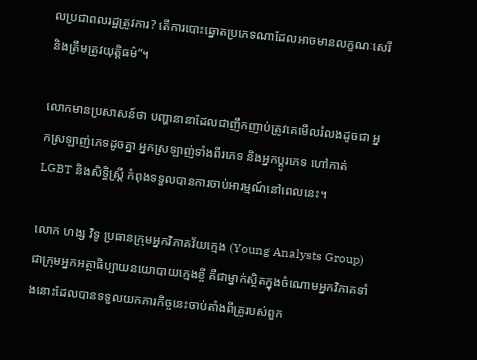លប្រជាពលរដ្ឋត្រូវការ? តើការបោះឆ្នោតប្រភេទណាដែលអាចមានលក្ខណៈសេរី និងត្រឹមត្រូវយុត្តិធម៌”។

លោកមានប្រសាសន៍ថា បញ្ហានានាដែលជាញឹកញាប់ត្រូវគេមើលរំលងដូចជា អ្នកស្រឡាញ់ភេទដូចគ្នា អ្នកស្រឡាញ់ទាំងពីរភេទ និងអ្នកប្ដូរភេទ ហៅកាត់ LGBT និងសិទ្ធិស្ត្រី កំពុងទទួលបានការចាប់អារម្មណ៍នៅពេលនេះ។

លោក ហង្ស វិទូ ប្រធានក្រុមអ្នកវិភាគវ័យក្មេង (Young Analysts Group) ជាក្រុមអ្នកអត្ថាធិប្បាយនយោបាយក្មេងខ្ចី គឺជាម្នាក់ស្ថិតក្នុងចំណោមអ្នកវិភាគទាំងនោះដែលបានទទួលយកភារកិច្ចនេះចាប់តាំងពីគ្រូរបស់ពួក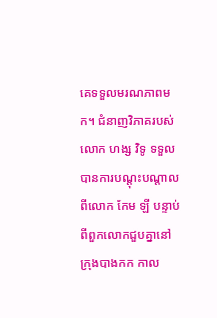គេទទួលមរណភាពមក។ ជំនាញវិភាគរបស់លោក ហង្ស វិទូ ទទួលបានការបណ្ដុះបណ្ដាលពីលោក កែម ឡី បន្ទាប់ពីពួកលោកជួបគ្នានៅក្រុងបាងកក កាល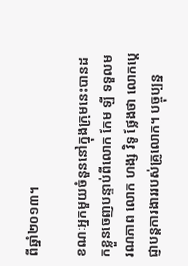ពីឆ្នាំ២០១៣។

ខណៈអ្នកមួយចំនួននៅក្នុងក្រុមនេះបានដកខ្លួនចេញបន្ទាប់ពីលោក កែម ឡី ទទួលមរណភាព លោក ហង្ស វិទូ ថ្លែងថា លោកប្ដេជ្ញាបន្តការងាររបស់គ្រូលោក។ បច្ចុប្បន្ន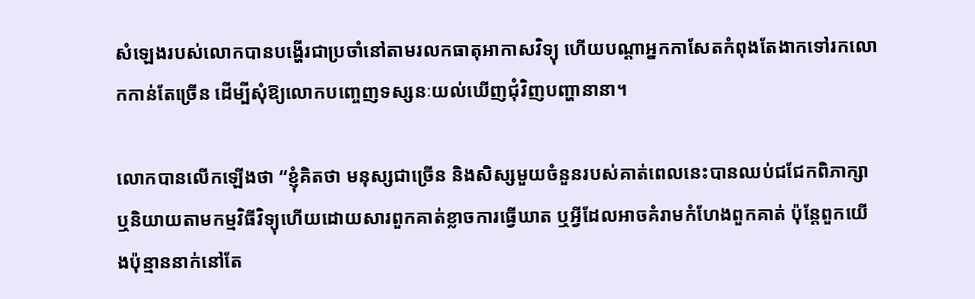សំឡេងរបស់លោកបានបង្ហើរជាប្រចាំនៅតាមរលកធាតុអាកាសវិទ្យុ ហើយបណ្ដាអ្នកកាសែតកំពុងតែងាកទៅរកលោកកាន់តែច្រើន ដើម្បីសុំឱ្យលោកបញ្ចេញទស្សនៈយល់ឃើញជុំវិញបញ្ហានានា។

លោកបានលើកឡើងថា “ខ្ញុំគិតថា មនុស្សជាច្រើន និងសិស្សមួយចំនួនរបស់គាត់ពេលនេះបានឈប់ជជែកពិភាក្សា ឬនិយាយតាមកម្មវិធីវិទ្យុហើយដោយសារពួកគាត់ខ្លាចការធ្វើឃាត ឬអ្វីដែលអាចគំរាមកំហែងពួកគាត់ ប៉ុន្តែពួកយើងប៉ុន្មាននាក់នៅតែ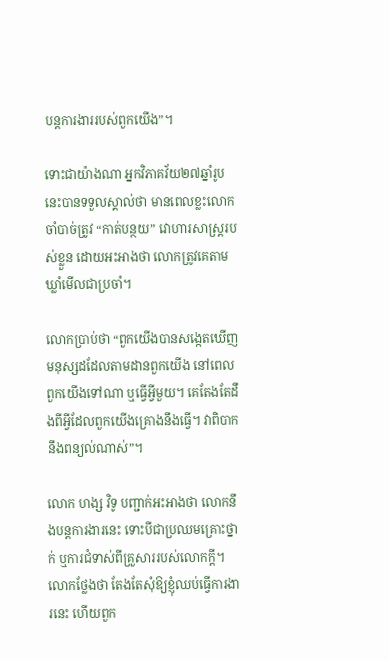បន្តការងាររបស់ពួកយើង”។

ទោះជាយ៉ាងណា អ្នកវិភាគវ័យ២៧ឆ្នាំរូបនេះបានទទួលស្គាល់ថា មានពេលខ្លះលោកចាំបាច់ត្រូវ “កាត់បន្ថយ” វោហារសាស្ត្ររបស់ខ្លួន ដោយអះអាងថា លោកត្រូវគេតាមឃ្លាំមើលជាប្រចាំ។

លោកប្រាប់ថា “ពួកយើងបានសង្កេតឃើញមនុស្សដដែលតាមដានពួកយើង នៅពេលពួកយើងទៅណា ឬធ្វើអ្វីមួយ។ គេតែងតែដឹងពីអ្វីដែលពួកយើងគ្រោងនឹងធ្វើ។ វាពិបាកនឹងពន្យល់ណាស់”។

លោក ហង្ស វិទូ បញ្ជាក់អះអាងថា លោកនឹងបន្តការងារនេះ ទោះបីជាប្រឈមគ្រោះថ្នាក់ ឬការជំទាស់ពីគ្រួសាររបស់លោកក្ដី។ លោកថ្លែងថា តែងតែសុំឱ្យខ្ញុំឈប់ធ្វើការងារនេះ ហើយពួក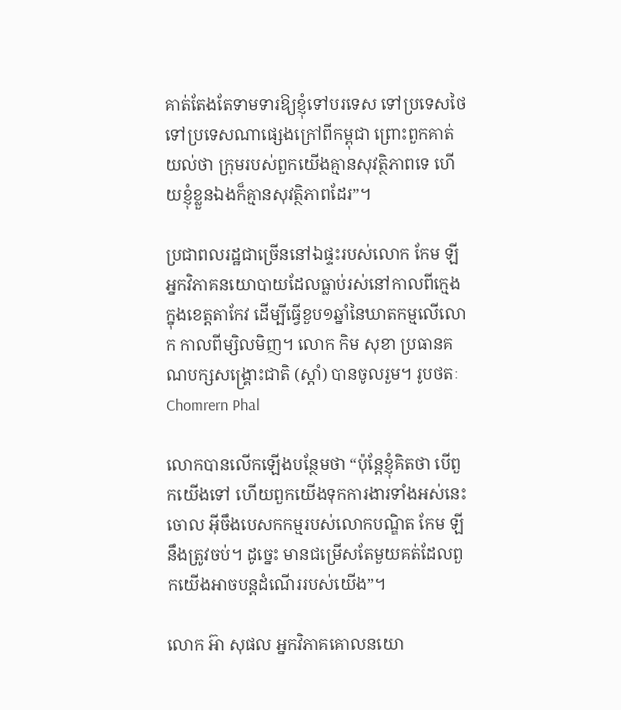គាត់តែងតែទាមទារឱ្យខ្ញុំទៅបរទេស ទៅប្រទេសថៃ ទៅប្រទេសណាផ្សេងក្រៅពីកម្ពុជា ព្រោះពួកគាត់យល់ថា ក្រុមរបស់ពួកយើងគ្មានសុវត្ថិភាពទេ ហើយខ្ញុំខ្លួនឯងក៏គ្មានសុវត្ថិភាពដែរ”។

ប្រជាពលរដ្ឋជាច្រើននៅឯផ្ទះរបស់លោក កែម ឡី អ្នកវិភាគនយោបាយដែលធ្លាប់រស់នៅកាលពីក្មេងក្នុងខេត្តតាកែវ ដើម្បីធ្វើខួប១ឆ្នាំនៃឃាតកម្មលើលោក កាលពីម្សិលមិញ។ លោក កិម សុខា ប្រធានគណបក្សសង្គ្រោះជាតិ (ស្តាំ) បានចូលរួម។ រូបថតៈ Chomrern Phal

លោកបានលើកឡើងបន្ថែមថា “ប៉ុន្តែខ្ញុំគិតថា បើពួកយើងទៅ ហើយពួកយើងទុកការងារទាំងអស់នេះចោល អ៊ីចឹងបេសកកម្មរបស់លោកបណ្ឌិត កែម ឡី នឹងត្រូវចប់។ ដូច្នេះ មានជម្រើសតែមួយគត់ដែលពួកយើងអាចបន្តដំណើររបស់យើង”។

លោក អ៊ា សុផល អ្នកវិភាគគោលនយោ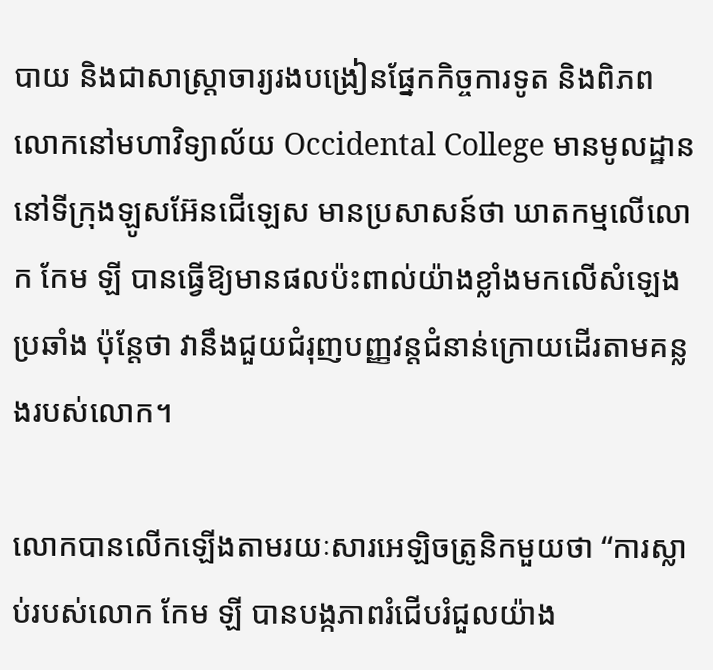បាយ និងជាសាស្ត្រាចារ្យរងបង្រៀនផ្នែកកិច្ចការទូត និងពិភពលោកនៅមហាវិទ្យាល័យ Occidental College មានមូលដ្ឋាននៅទីក្រុងឡូសអ៊ែនជើឡេស មានប្រសាសន៍ថា ឃាតកម្មលើលោក កែម ឡី បានធ្វើឱ្យមានផលប៉ះពាល់យ៉ាងខ្លាំងមកលើសំឡេងប្រឆាំង ប៉ុន្តែថា វានឹងជួយជំរុញបញ្ញវន្តជំនាន់ក្រោយដើរតាមគន្លងរបស់លោក។

លោកបានលើកឡើងតាមរយៈសារអេឡិចត្រូនិកមួយថា “ការស្លាប់របស់លោក កែម ឡី បានបង្កភាពរំជើបរំជួលយ៉ាង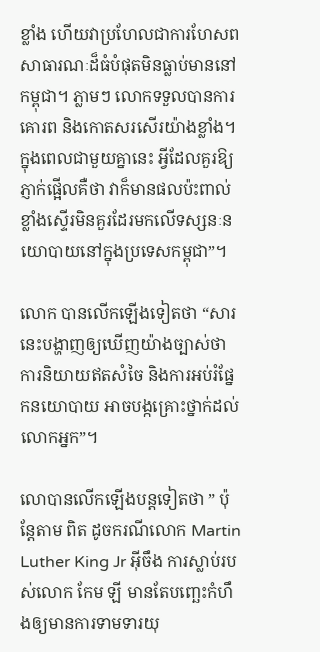ខ្លាំង ហើយវាប្រហែលជាការហែសពសាធារណៈដ៏ធំបំផុតមិនធ្លាប់មាននៅកម្ពុជា។ ភ្លាមៗ លោកទទួលបានការគោរព និងកោតសរសើរយ៉ាងខ្លាំង។ ក្នុងពេលជាមួយគ្នានេះ អ្វីដែលគួរឱ្យភ្ញាក់ផ្អើលគឺថា វាក៏មានផលប៉ះពាល់ខ្លាំងស្ទើរមិនគួរដែរមកលើទស្សនៈនយោបាយនៅក្នុងប្រទេសកម្ពុជា”។

លោក បានលើកឡើងទៀតថា “សារនេះបង្ហាញឲ្យឃើញយ៉ាងច្បាស់ថា ការនិយាយឥតសំចៃ និងការអប់រំផ្នែកនយោបាយ អាចបង្កគ្រោះថ្នាក់ដល់លោកអ្នក”។

លោបានលើកឡើងបន្តទៀតថា ” ប៉ុន្តែតាម ពិត ដូចករណីលោក Martin Luther King Jr អ៊ីចឹង ការស្លាប់របស់លោក កែម ឡី មានតែបញ្ឆេះកំហឹងឲ្យមានការទាមទារយុ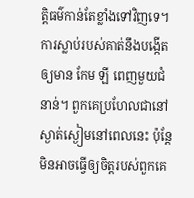ត្តិធម៌កាន់តែខ្លាំងទៅវិញទេ។ ការស្លាប់របស់គាត់នឹងបង្កើតឲ្យមាន កែម ឡី ពេញមួយជំនាន់។ ពួកគេប្រហែលជានៅស្ងាត់ស្ងៀមនៅពេលនេះ ប៉ុន្តែមិនអាចធ្វើឲ្យចិត្តរបស់ពួកគេ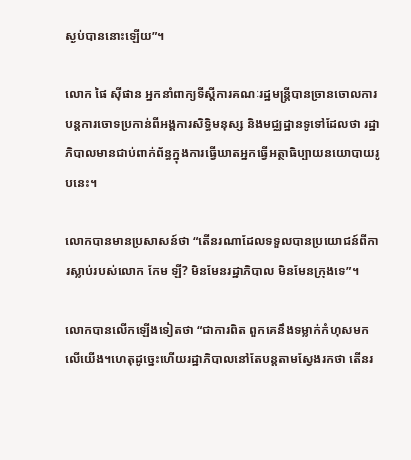ស្ងប់បាននោះឡើយ”។

លោក ផៃ ស៊ីផាន អ្នកនាំពាក្យទីស្តីការគណៈរដ្ឋមន្ត្រីបានច្រានចោលការបន្តការចោទប្រកាន់ពីអង្គការសិទ្ធិមនុស្ស និងមជ្ឈដ្ឋានទូទៅដែលថា រដ្ឋាភិបាលមានជាប់ពាក់ព័ន្ធក្នុងការធ្វើឃាតអ្នកធ្វើអត្ថាធិប្បាយនយោបាយរូបនេះ។

លោកបានមានប្រសាសន៍ថា “តើនរណាដែលទទួលបានប្រយោជន៍ពីការស្លាប់របស់លោក កែម ឡី? មិនមែនរដ្ឋាភិបាល មិនមែនក្រុងទេ”។

លោកបានលើកឡើងទៀតថា “ជាការពិត ពួកគេនឹងទម្លាក់កំហុសមកលើយើង។ហេតុដូច្នេះហើយរដ្ឋាភិបាលនៅតែបន្តតាមស្វែងរកថា តើនរ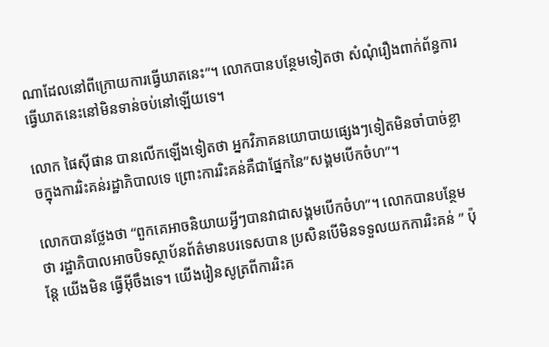ណាដែលនៅពីក្រោយការធ្វើឃាតនេះ”។ លោកបានបន្ថែមទៀតថា សំណុំរឿងពាក់ព័ន្ធការធ្វើឃាតនេះនៅមិនទាន់ចប់នៅឡើយទេ។

លោក ផៃស៊ីផាន បានលើកឡើងទៀតថា អ្នកវិភាគនយោបាយផ្សេងៗទៀតមិនចាំបាច់ខ្លាចក្នុងការរិះគន់រដ្ឋាភិបាលទេ ព្រោះការរិះគន់គឺជាផ្នែកនៃ”សង្គមបើកចំហ”។

លោកបានថ្លែងថា “ពួកគេអាចនិយាយអ្វីៗបានវាជាសង្គមបើកចំហ”។ លោកបានបន្ថែម ថា រដ្ឋាភិបាលអាចបិទស្ថាប័នព័ត៌មានបរទេសបាន ប្រសិនបើមិនទទួលយកការរិះគន់ ” ប៉ុន្តែ យើងមិន ធ្វើអ៊ីចឹងទេ។ យើងរៀនសូត្រពីការរិះគ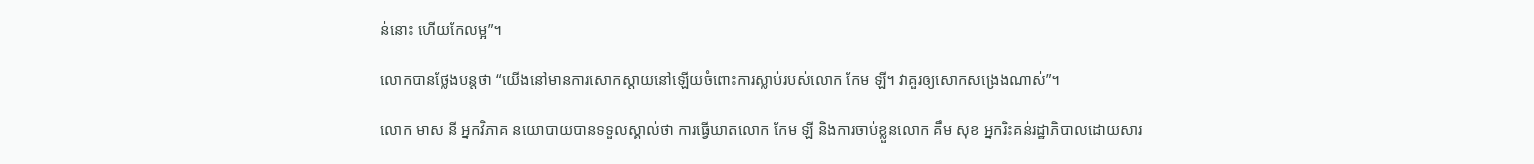ន់នោះ ហើយកែលម្អ”។

លោកបានថ្លែងបន្តថា “យើងនៅមានការសោកស្តាយនៅឡើយចំពោះការស្លាប់របស់លោក កែម ឡី។ វាគួរឲ្យសោកសង្រេងណាស់”។

លោក មាស នី អ្នកវិភាគ នយោបាយបានទទួលស្គាល់ថា ការធ្វើឃាតលោក កែម ឡី និងការចាប់ខ្លួនលោក គឹម សុខ អ្នករិះគន់រដ្ឋាភិបាលដោយសារ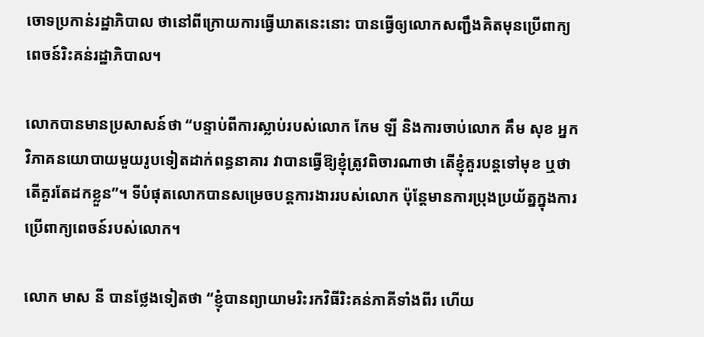ចោទប្រកាន់រដ្ឋាភិបាល ថានៅពីក្រោយការធ្វើឃាតនេះនោះ បានធ្វើឲ្យលោកសញ្ជឹងគិតមុនប្រើពាក្យពេចន៍រិះគន់រដ្ឋាភិបាល។

លោកបានមានប្រសាសន៍ថា “បន្ទាប់ពីការស្លាប់របស់លោក កែម ឡី និងការចាប់លោក គឹម សុខ អ្នកវិភាគនយោបាយមួយរូបទៀតដាក់ពន្ធនាគារ វាបានធ្វើឱ្យខ្ញុំត្រូវពិចារណាថា តើខ្ញុំគួរបន្តទៅមុខ ឬថាតើគួរតែដកខ្លួន”។ ទីបំផុតលោកបានសម្រេចបន្តការងាររបស់លោក ប៉ុន្តែមានការប្រុងប្រយ័ត្នក្នុងការប្រើពាក្យពេចន៍របស់លោក។

លោក មាស នី បានថ្លែងទៀតថា “ខ្ញុំបានព្យាយាមរិះរកវិធីរិះគន់ភាគីទាំងពីរ ហើយ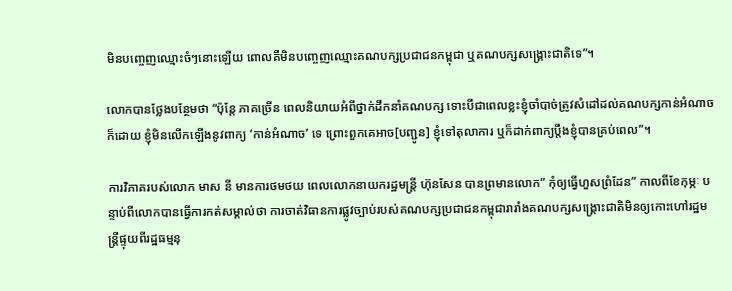មិនបញ្ចេញឈ្មោះចំៗនោះឡើយ ពោលគឺមិនបញ្ចេញឈ្មោះគណបក្សប្រជាជនកម្ពុជា ឬគណបក្សសង្គ្រោះជាតិទេ”។

លោកបានថ្លែងបន្ថែមថា “ប៉ុន្តែ ភាគច្រើន ពេលនិយាយអំពីថ្នាក់ដឹកនាំគណបក្ស ទោះបីជាពេលខ្លះខ្ញុំចាំបាច់ត្រូវសំដៅដល់គណបក្សកាន់អំណាចក៏ដោយ ខ្ញុំមិនលើកឡើងនូវពាក្យ ‘កាន់អំណាច’ ទេ ព្រោះពួកគេអាច[បញ្ជូន] ខ្ញុំទៅតុលាការ ឬក៏ដាក់ពាក្យប្តឹងខ្ញុំបានគ្រប់ពេល”។

ការវិភាគរបស់លោក មាស នី មានការថមថយ ពេលលោកនាយករដ្ឋមន្ត្រី ហ៊ុនសែន បានព្រមានលោក” កុំឲ្យធ្វើហួសព្រំដែន” កាលពីខែកុម្ភៈ បន្ទាប់ពីលោកបានធ្វើការកត់សម្គាល់ថា ការចាត់វិធានការផ្លូវច្បាប់របស់គណបក្សប្រជាជនកម្ពុជារារាំងគណបក្សសង្គ្រោះជាតិមិនឲ្យកោះហៅរដ្ឋមន្ត្រីផ្ទុយពីរដ្ឋធម្មនុ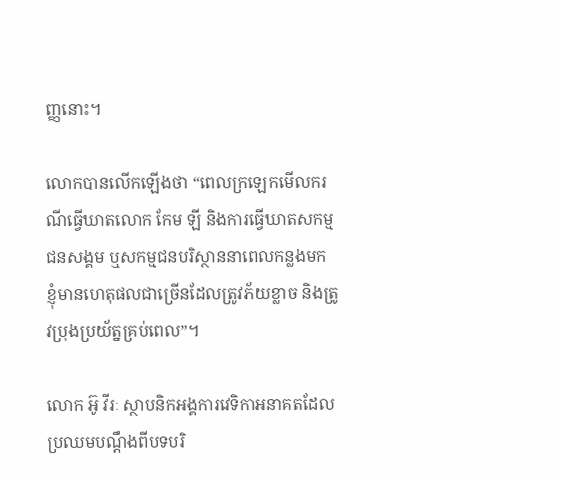ញ្ញនោះ។

លោកបានលើកឡើងថា “ពេលក្រឡេកមើលករណីធ្វើឃាតលោក កែម ឡី និងការធ្វើឃាតសកម្មជនសង្គម ឬសកម្មជនបរិស្ថាននាពេលកន្លងមក ខ្ញុំមានហេតុផលជាច្រើនដែលត្រូវភ័យខ្លាច និងត្រូវប្រុងប្រយ័ត្នគ្រប់ពេល”។

លោក អ៊ូ វីរៈ ស្ថាបនិកអង្គការវេទិកាអនាគតដែលប្រឈមបណ្តឹងពីបទបរិ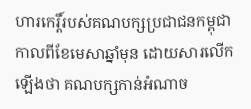ហារកេរ្តិ៍របស់គណបក្សប្រជាជនកម្ពុជាកាលពីខែមេសាឆ្នាំមុន ដោយសារលើកឡើងថា គណបក្សកាន់អំណាច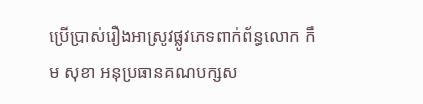ប្រើប្រាស់រឿងអាស្រូវផ្លូវភេទពាក់ព័ន្ធលោក កឹម សុខា អនុប្រធានគណបក្សស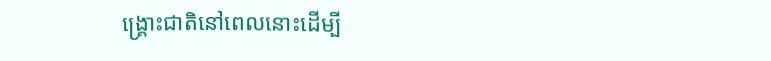ង្គ្រោះជាតិនៅពេលនោះដើម្បី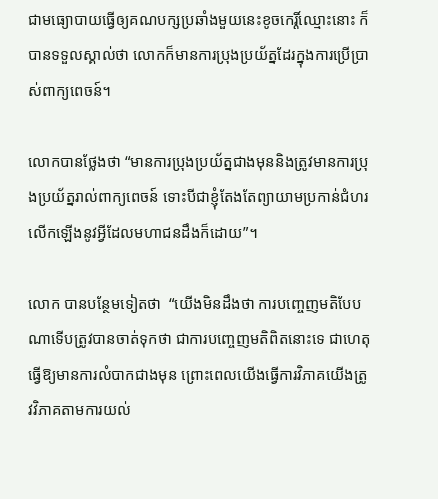ជាមធ្យោបាយធ្វើឲ្យគណបក្សប្រឆាំងមួយនេះខូចកេរ្តិ៍ឈ្មោះនោះ ក៏បានទទួលស្គាល់ថា លោកក៏មានការប្រុងប្រយ័ត្នដែរក្នុងការប្រើប្រាស់ពាក្យពេចន៍។

លោកបានថ្លែងថា “មានការប្រុងប្រយ័ត្នជាងមុននិងត្រូវមានការប្រុងប្រយ័ត្នរាល់ពាក្យពេចន៍ ទោះបីជាខ្ញុំតែងតែព្យាយាមប្រកាន់ជំហរលើកឡើងនូវអ្វីដែលមហាជនដឹងក៏ដោយ”។

លោក បានបន្ថែមទៀតថា  “យើងមិនដឹងថា ការបញ្ចេញមតិបែបណាទើបត្រូវបានចាត់ទុកថា ជាការបញ្ចេញមតិពិតនោះទេ ជាហេតុធ្វើឱ្យមានការលំបាកជាងមុន ព្រោះពេលយើងធ្វើការវិភាគយើងត្រូវវិភាគតាមការយល់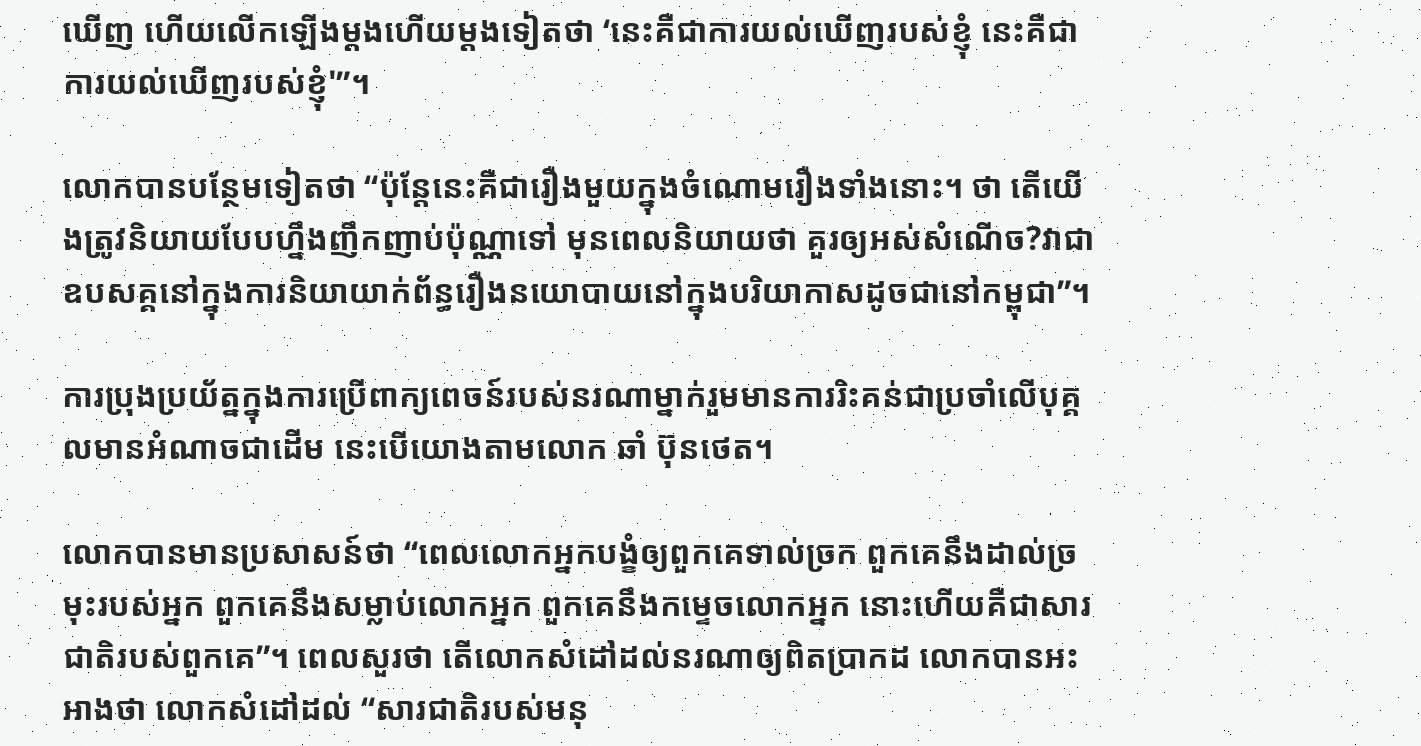ឃើញ ហើយលើកឡើងម្តងហើយម្តងទៀតថា ‘នេះគឺជាការយល់ឃើញរបស់ខ្ញុំ នេះគឺជាការយល់ឃើញរបស់ខ្ញុំ'”។

លោកបានបន្ថែមទៀតថា “ប៉ុន្តែនេះគឺជារឿងមួយក្នុងចំណោមរឿងទាំងនោះ។ ថា តើយើងត្រូវនិយាយបែបហ្នឹងញឹកញាប់ប៉ុណ្ណាទៅ មុនពេលនិយាយថា គួរឲ្យអស់សំណើច?វាជាឧបសគ្គនៅក្នុងការនិយាយាក់ព័ន្ធរឿងនយោបាយនៅក្នុងបរិយាកាសដូចជានៅកម្ពុជា”។

ការប្រុងប្រយ័ត្នក្នុងការប្រើពាក្យពេចន៍របស់នរណាម្នាក់រួមមានការរិះគន់ជាប្រចាំលើបុគ្គលមានអំណាចជាដើម នេះបើយោងតាមលោក ឆាំ ប៊ុនថេត។

លោកបានមានប្រសាសន៍ថា “ពេលលោកអ្នកបង្ខំឲ្យពួកគេទាល់ច្រក ពួកគេនឹងដាល់ច្រមុះរបស់អ្នក ពួកគេនឹងសម្លាប់លោកអ្នក ពួកគេនឹងកម្ទេចលោកអ្នក នោះហើយគឺជាសារជាតិរបស់ពួកគេ”។ ពេលសួរថា តើលោកសំដៅដល់នរណាឲ្យពិតប្រាកដ លោកបានអះអាងថា លោកសំដៅដល់ “សារជាតិរបស់មនុ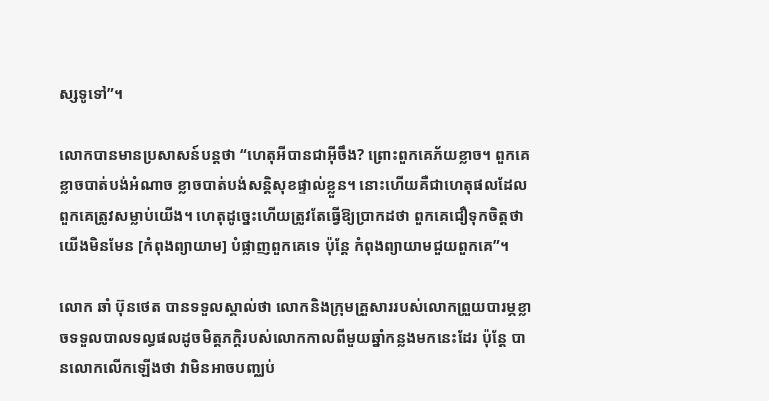ស្សទូទៅ”។

លោកបានមានប្រសាសន៍បន្តថា “ហេតុអីបានជាអ៊ីចឹង? ព្រោះពួកគេភ័យខ្លាច។ ពួកគេខ្លាចបាត់បង់អំណាច ខ្លាចបាត់បង់សន្តិសុខផ្ទាល់ខ្លួន។ នោះហើយគឺជាហេតុផលដែលពួកគេត្រូវសម្លាប់យើង។ ហេតុដូច្នេះហើយត្រូវតែធ្វើឱ្យប្រាកដថា ពួកគេជឿទុកចិត្តថាយើងមិនមែន [កំពុងព្យាយាម] បំផ្លាញពួកគេទេ ប៉ុន្តែ កំពុងព្យាយាមជួយពួកគេ”។

លោក ឆាំ ប៊ុនថេត បានទទួលស្គាល់ថា លោកនិងក្រុមគ្រួសាររបស់លោកព្រួយបារម្ភខ្លាចទទួលបាលទល្ធផលដូចមិត្តភក្តិរបស់លោកកាលពីមួយឆ្នាំកន្លងមកនេះដែរ ប៉ុន្តែ បានលោកលើកឡើងថា វាមិនអាចបញ្ឈប់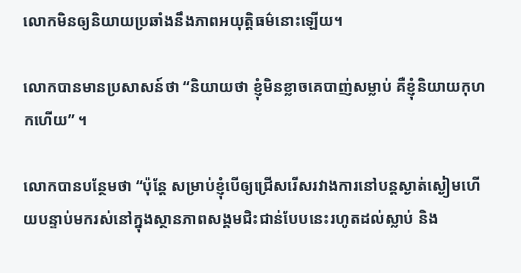លោកមិនឲ្យនិយាយប្រឆាំងនឹងភាពអយុត្តិធម៌នោះឡើយ។

លោកបានមានប្រសាសន៍ថា “និយាយថា ខ្ញុំមិនខ្លាចគេបាញ់សម្លាប់ គឺខ្ញុំនិយាយកុហកហើយ” ។

លោកបានបន្ថែមថា “ប៉ុន្តែ សម្រាប់ខ្ញុំបើឲ្យជ្រើសរើសរវាងការនៅបន្តស្ងាត់ស្ងៀមហើយបន្ទាប់មករស់នៅក្នុងស្ថានភាពសង្គមជិះជាន់បែបនេះរហូតដល់ស្លាប់ និង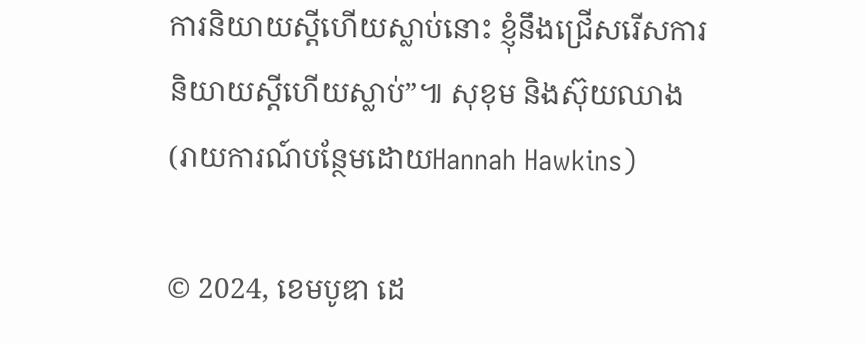ការនិយាយស្តីហើយស្លាប់នោះ ខ្ញុំនឹងជ្រើសរើសការនិយាយស្តីហើយស្លាប់”៕ សុខុម និងស៊ុយឈាង (រាយការណ៍បន្ថែមដោយHannah Hawkins)

© 2024, ខេមបូឌា ដេ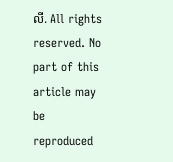លី. All rights reserved. No part of this article may be reproduced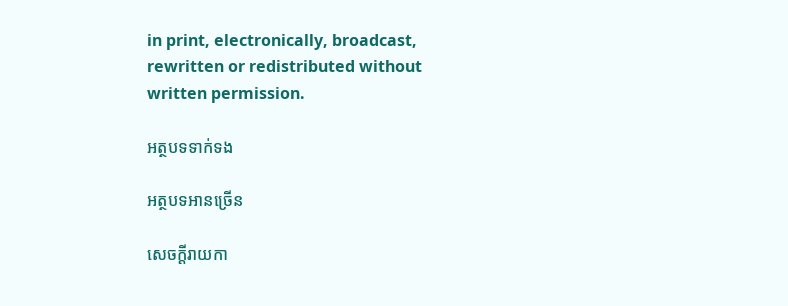in print, electronically, broadcast, rewritten or redistributed without written permission.

អត្ថបទទាក់ទង

អត្ថបទអានច្រើន

សេចក្ដីរាយកា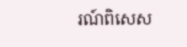រណ៍ពិសេស